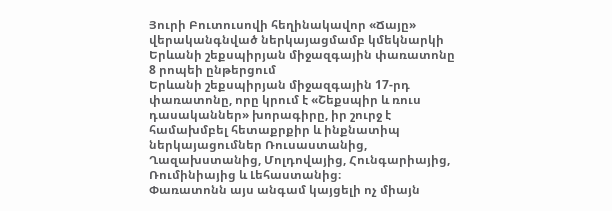Յուրի Բուտուսովի հեղինակավոր «Ճայը» վերականգնված ներկայացմամբ կմեկնարկի Երևանի շեքսպիրյան միջազգային փառատոնը
8 րոպեի ընթերցում
Երևանի շեքսպիրյան միջազգային 17-րդ փառատոնը, որը կրում է «Շեքսպիր և ռուս դասականներ» խորագիրը, իր շուրջ է համախմբել հետաքրքիր և ինքնատիպ ներկայացումներ Ռուսաստանից, Ղազախստանից, Մոլդովայից, Հունգարիայից, Ռումինիայից և Լեհաստանից։
Փառատոնն այս անգամ կայցելի ոչ միայն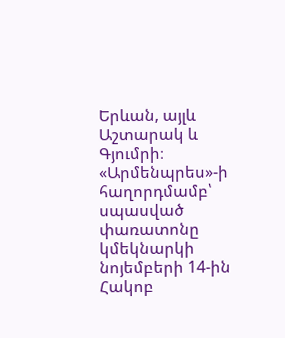Երևան, այլև Աշտարակ և Գյումրի։
«Արմենպրես»-ի հաղորդմամբ՝ սպասված փառատոնը կմեկնարկի նոյեմբերի 14-ին Հակոբ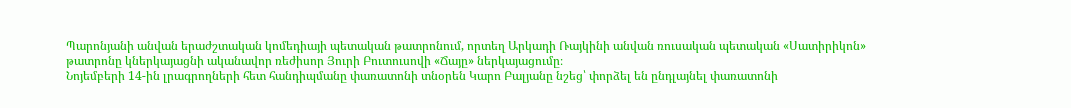Պարոնյանի անվան երաժշտական կոմեդիայի պետական թատրոնում, որտեղ Արկադի Ռայկինի անվան ռուսական պետական «Սատիրիկոն» թատրոնը կներկայացնի ականավոր ռեժիսոր Յուրի Բուտուսովի «Ճայը» ներկայացումը։
Նոյեմբերի 14-ին լրագրողների հետ հանդիպմանը փառատոնի տնօրեն Կարո Բալյանը նշեց՝ փորձել են ընդլայնել փառատոնի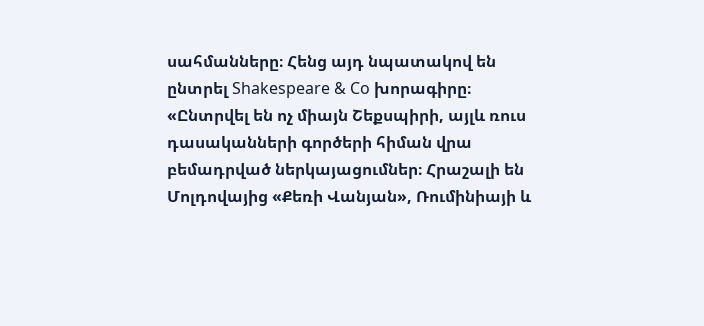սահմանները։ Հենց այդ նպատակով են ընտրել Shakespeare & Co խորագիրը։
«Ընտրվել են ոչ միայն Շեքսպիրի, այլև ռուս դասականների գործերի հիման վրա բեմադրված ներկայացումներ։ Հրաշալի են Մոլդովայից «Քեռի Վանյան», Ռումինիայի և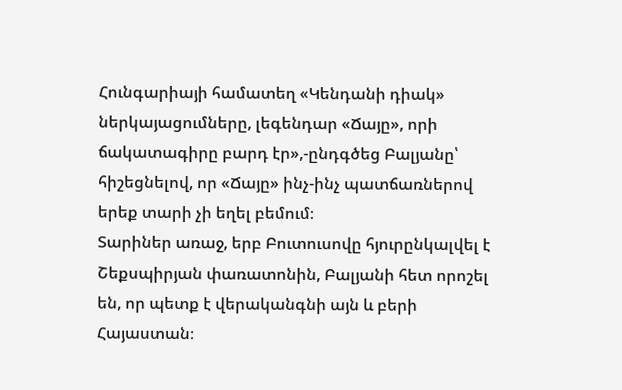Հունգարիայի համատեղ «Կենդանի դիակ» ներկայացումները, լեգենդար «Ճայը», որի ճակատագիրը բարդ էր»,-ընդգծեց Բալյանը՝ հիշեցնելով, որ «Ճայը» ինչ-ինչ պատճառներով երեք տարի չի եղել բեմում։
Տարիներ առաջ, երբ Բուտուսովը հյուրընկալվել է Շեքսպիրյան փառատոնին, Բալյանի հետ որոշել են, որ պետք է վերականգնի այն և բերի Հայաստան։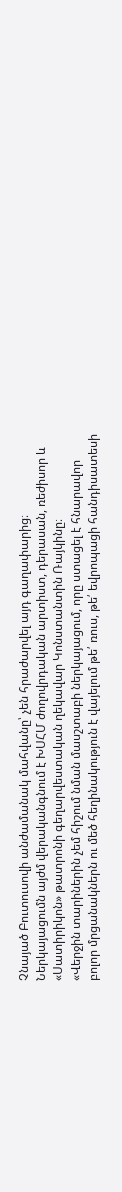Չնայած Բուտուսովի անժամանակ մահվանը՝ չեն հրաժարվել այդ գաղափարից։ Ներկայացումն այժմ վերականգնում է ԽՍՀՄ ժողովրդական արտիստ, դերասան, ռեժիսոր և «Սատիրիկոն» թատրոնի գեղարվեստական ղեկավար Կոնստանտին Ռայկինը։
«Վերջին տարիներին չեմ հիշում նման մասշտաբի ներկայացում, որը ստացել է հնարավոր բոլոր մրցանակներն ու մեծ հեղինակություն է վայելում թե՛ ռուս, թե՛ եվրոպացի հանդիսատեսի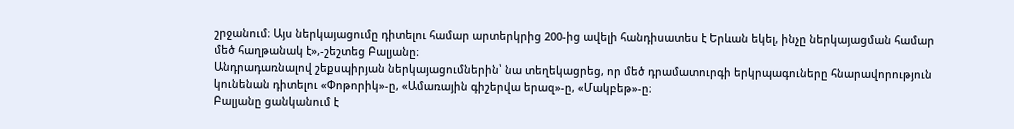շրջանում։ Այս ներկայացումը դիտելու համար արտերկրից 200-ից ավելի հանդիսատես է Երևան եկել, ինչը ներկայացման համար մեծ հաղթանակ է»,-շեշտեց Բալյանը։
Անդրադառնալով շեքսպիրյան ներկայացումներին՝ նա տեղեկացրեց, որ մեծ դրամատուրգի երկրպագուները հնարավորություն կունենան դիտելու «Փոթորիկ»-ը, «Ամառային գիշերվա երազ»-ը, «Մակբեթ»-ը։
Բալյանը ցանկանում է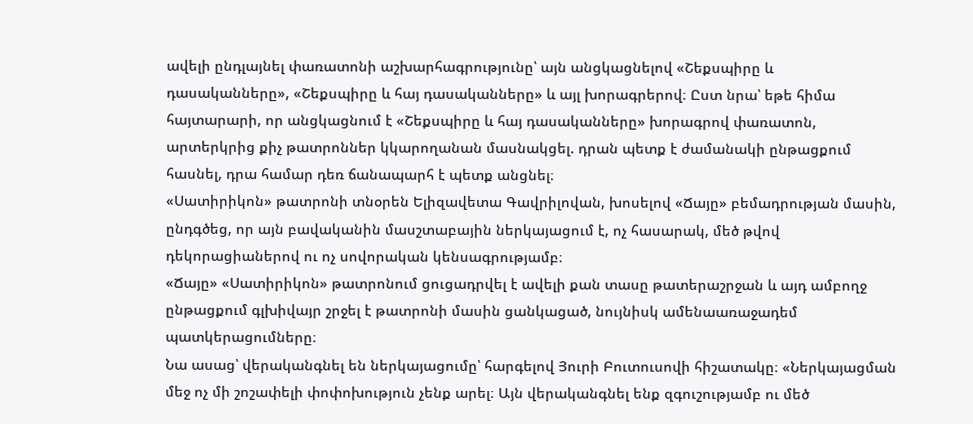ավելի ընդլայնել փառատոնի աշխարհագրությունը՝ այն անցկացնելով «Շեքսպիրը և դասականները», «Շեքսպիրը և հայ դասականները» և այլ խորագրերով։ Ըստ նրա՝ եթե հիմա հայտարարի, որ անցկացնում է «Շեքսպիրը և հայ դասականները» խորագրով փառատոն, արտերկրից քիչ թատրոններ կկարողանան մասնակցել. դրան պետք է ժամանակի ընթացքում հասնել, դրա համար դեռ ճանապարհ է պետք անցնել։
«Սատիրիկոն» թատրոնի տնօրեն Ելիզավետա Գավրիլովան, խոսելով «Ճայը» բեմադրության մասին, ընդգծեց, որ այն բավականին մասշտաբային ներկայացում է, ոչ հասարակ, մեծ թվով դեկորացիաներով ու ոչ սովորական կենսագրությամբ։
«Ճայը» «Սատիրիկոն» թատրոնում ցուցադրվել է ավելի քան տասը թատերաշրջան և այդ ամբողջ ընթացքում գլխիվայր շրջել է թատրոնի մասին ցանկացած, նույնիսկ ամենաառաջադեմ պատկերացումները։
Նա ասաց՝ վերականգնել են ներկայացումը՝ հարգելով Յուրի Բուտուսովի հիշատակը։ «Ներկայացման մեջ ոչ մի շոշափելի փոփոխություն չենք արել։ Այն վերականգնել ենք զգուշությամբ ու մեծ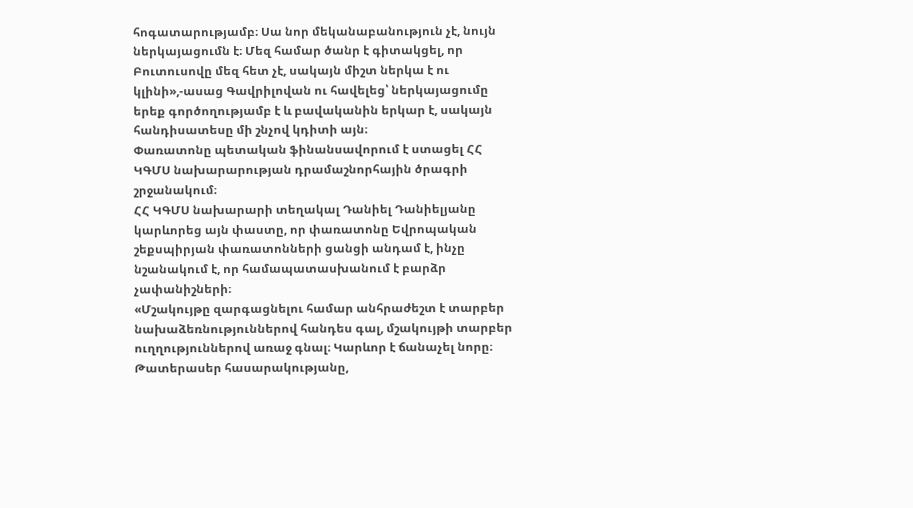հոգատարությամբ։ Սա նոր մեկանաբանություն չէ, նույն ներկայացումն է։ Մեզ համար ծանր է գիտակցել, որ Բուտուսովը մեզ հետ չէ, սակայն միշտ ներկա է ու կլինի»,-ասաց Գավրիլովան ու հավելեց՝ ներկայացումը երեք գործողությամբ է և բավականին երկար է, սակայն հանդիսատեսը մի շնչով կդիտի այն։
Փառատոնը պետական ֆինանսավորում է ստացել ՀՀ ԿԳՄՍ նախարարության դրամաշնորհային ծրագրի շրջանակում։
ՀՀ ԿԳՄՍ նախարարի տեղակալ Դանիել Դանիելյանը կարևորեց այն փաստը, որ փառատոնը Եվրոպական շեքսպիրյան փառատոնների ցանցի անդամ է, ինչը նշանակում է, որ համապատասխանում է բարձր չափանիշների։
«Մշակույթը զարգացնելու համար անհրաժեշտ է տարբեր նախաձեռնություններով հանդես գալ, մշակույթի տարբեր ուղղություններով առաջ գնալ։ Կարևոր է ճանաչել նորը։ Թատերասեր հասարակությանը,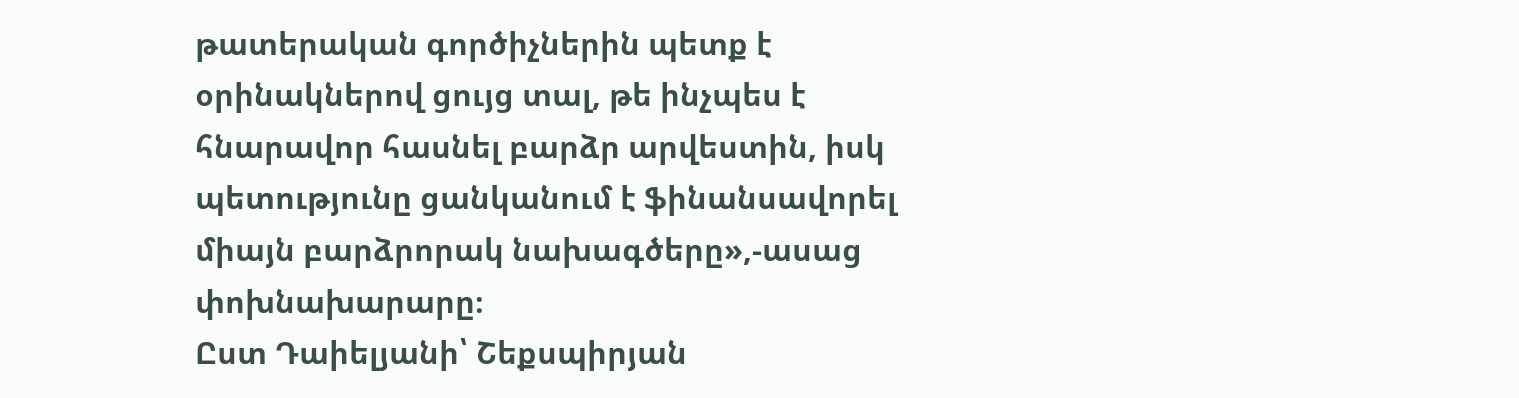թատերական գործիչներին պետք է օրինակներով ցույց տալ, թե ինչպես է հնարավոր հասնել բարձր արվեստին, իսկ պետությունը ցանկանում է ֆինանսավորել միայն բարձրորակ նախագծերը»,-ասաց փոխնախարարը։
Ըստ Դաիելյանի՝ Շեքսպիրյան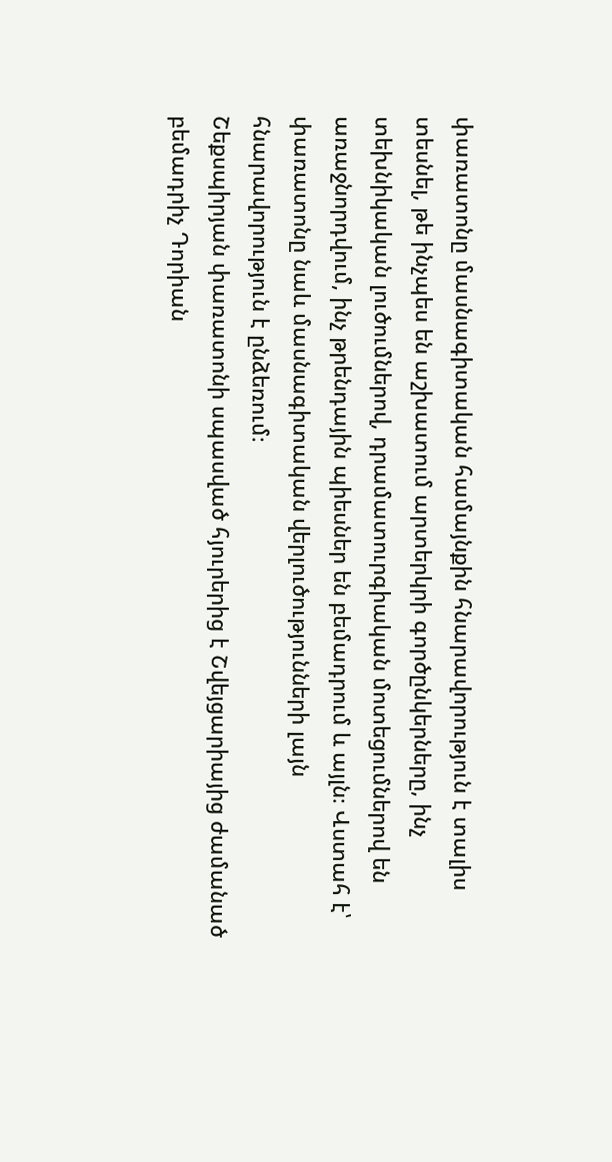փառատոնը մասնագիտական համայնքին հնարավորություն է տալիս տեսնել, թե ինչպես են աշխատում արտերկրի գործընկերները, ինչ տեխնիկական լուծումներով, դրամատուրգիական մոտեցումներով են առաջնորդվում, ինչ թրենդային պիեսներ են բեմադրում և այլն։ Վստահ է՝ փառատոնը նաև մասնագիտական վերլուծությունների լայն հնարավորություն է ընձեռում։
Շեքսպիրյան փառատոնի սպասված հյուրերից է Շվեյցարիայից ժամանած բեմադրիչ Դորիան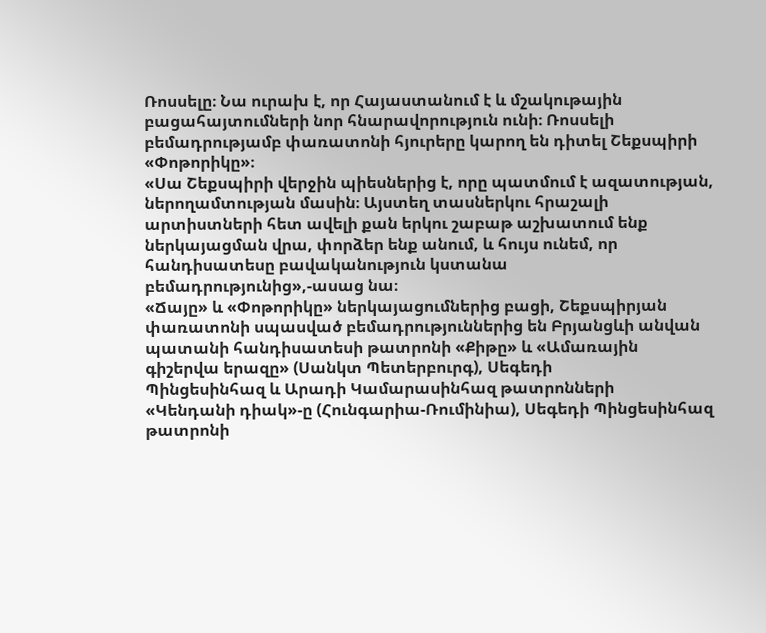Ռոսսելը։ Նա ուրախ է, որ Հայաստանում է և մշակութային բացահայտումների նոր հնարավորություն ունի։ Ռոսսելի բեմադրությամբ փառատոնի հյուրերը կարող են դիտել Շեքսպիրի «Փոթորիկը»։
«Սա Շեքսպիրի վերջին պիեսներից է, որը պատմում է ազատության, ներողամտության մասին։ Այստեղ տասներկու հրաշալի արտիստների հետ ավելի քան երկու շաբաթ աշխատում ենք ներկայացման վրա, փորձեր ենք անում, և հույս ունեմ, որ հանդիսատեսը բավականություն կստանա բեմադրությունից»,-ասաց նա։
«Ճայը» և «Փոթորիկը» ներկայացումներից բացի, Շեքսպիրյան փառատոնի սպասված բեմադրություններից են Բրյանցևի անվան պատանի հանդիսատեսի թատրոնի «Քիթը» և «Ամառային գիշերվա երազը» (Սանկտ Պետերբուրգ), Սեգեդի
Պինցեսինհազ և Արադի Կամարասինհազ թատրոնների
«Կենդանի դիակ»-ը (Հունգարիա-Ռումինիա), Սեգեդի Պինցեսինհազ թատրոնի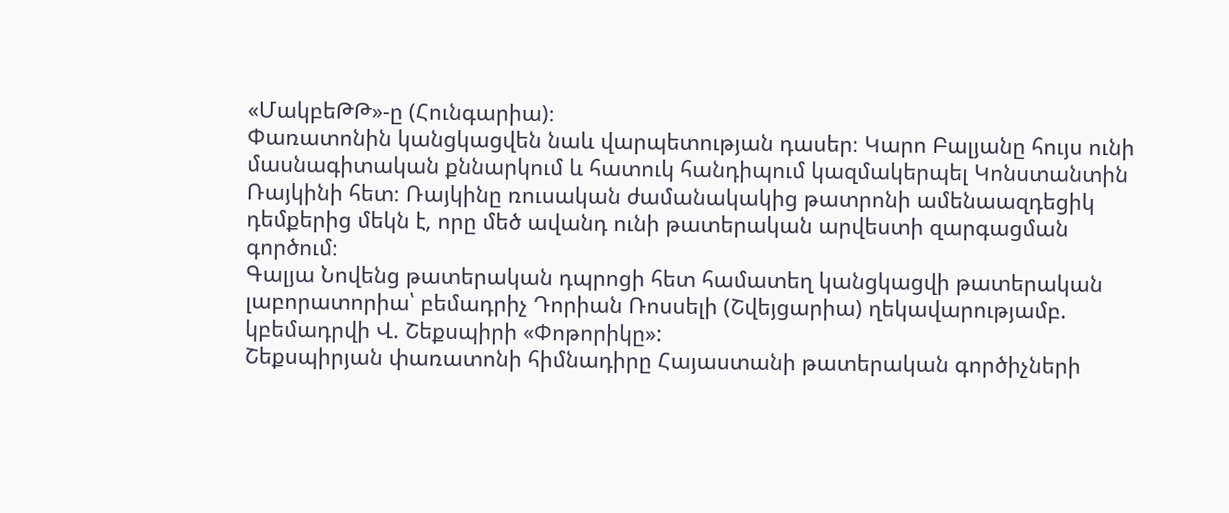«ՄակբեԹԹ»-ը (Հունգարիա)։
Փառատոնին կանցկացվեն նաև վարպետության դասեր։ Կարո Բալյանը հույս ունի մասնագիտական քննարկում և հատուկ հանդիպում կազմակերպել Կոնստանտին Ռայկինի հետ։ Ռայկինը ռուսական ժամանակակից թատրոնի ամենաազդեցիկ դեմքերից մեկն է, որը մեծ ավանդ ունի թատերական արվեստի զարգացման գործում։
Գալյա Նովենց թատերական դպրոցի հետ համատեղ կանցկացվի թատերական լաբորատորիա՝ բեմադրիչ Դորիան Ռոսսելի (Շվեյցարիա) ղեկավարությամբ. կբեմադրվի Վ. Շեքսպիրի «Փոթորիկը»:
Շեքսպիրյան փառատոնի հիմնադիրը Հայաստանի թատերական գործիչների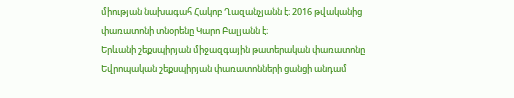միության նախագահ Հակոբ Ղազանչյանն է։ 2016 թվականից փառատոնի տնօրենը Կարո Բալյանն է։
Երևանի շեքսպիրյան միջազգային թատերական փառատոնը Եվրոպական շեքսպիրյան փառատոնների ցանցի անդամ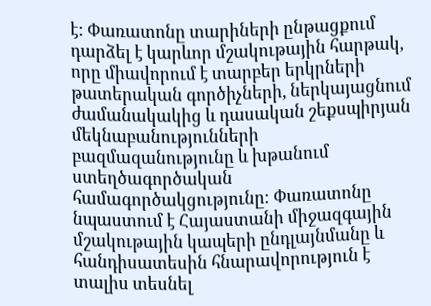է: Փառատոնը տարիների ընթացքում դարձել է կարևոր մշակութային հարթակ, որը միավորում է տարբեր երկրների թատերական գործիչների, ներկայացնում ժամանակակից և դասական շեքսպիրյան մեկնաբանությունների բազմազանությունը և խթանում ստեղծագործական համագործակցությունը։ Փառատոնը նպաստում է Հայաստանի միջազգային մշակութային կապերի ընդլայնմանը և հանդիսատեսին հնարավորություն է տալիս տեսնել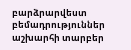բարձրարվեստ բեմադրություններ աշխարհի տարբեր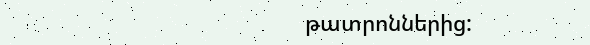թատրոններից: